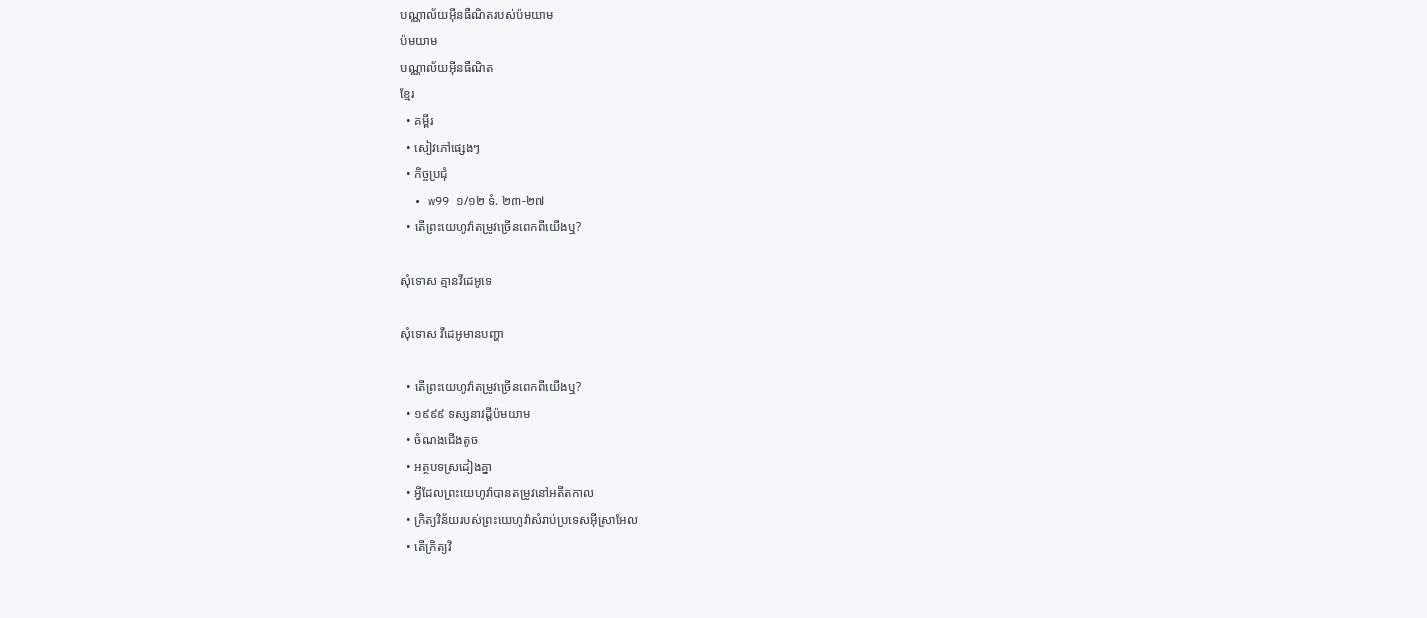បណ្ណាល័យអ៊ីនធឺណិតរបស់ប៉មយាម
ប៉មយាម
បណ្ណាល័យអ៊ីនធឺណិត
ខ្មែរ
  • គម្ពីរ
  • សៀវភៅផ្សេងៗ
  • កិច្ចប្រជុំ
  • w99 ១/១២ ទំ. ២៣-២៧
  • តើព្រះយេហូវ៉ាតម្រូវច្រើនពេកពីយើងឬ?

សុំទោស គ្មានវីដេអូទេ

សុំទោស វីដេអូមានបញ្ហា

  • តើព្រះយេហូវ៉ាតម្រូវច្រើនពេកពីយើងឬ?
  • ១៩៩៩ ទស្សនាវដ្ដីប៉មយាម
  • ចំណងជើងតូច
  • អត្ថបទស្រដៀងគ្នា
  • អ្វីដែលព្រះយេហូវ៉ាបានតម្រូវនៅអតីតកាល
  • ក្រិត្យវិន័យរបស់ព្រះយេហូវ៉ាសំរាប់ប្រទេសអ៊ីស្រាអែល
  • តើក្រិត្យវិ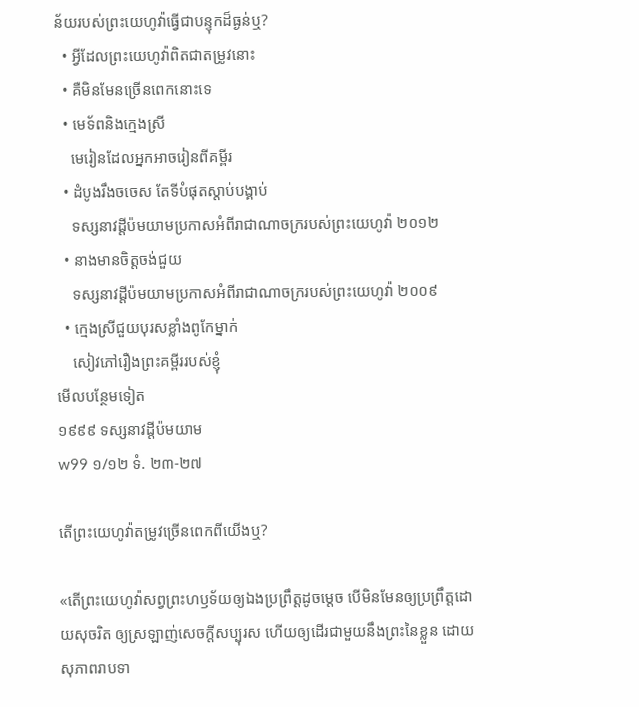ន័យរបស់ព្រះយេហូវ៉ាធ្វើជាបន្ទុកដ៏ធ្ងន់ឬ?
  • អ្វីដែលព្រះយេហូវ៉ាពិតជាតម្រូវនោះ
  • គឺមិនមែនច្រើនពេកនោះទេ
  • មេទ័ពនិងក្មេងស្រី
    មេរៀនដែលអ្នកអាចរៀនពីគម្ពីរ
  • ដំបូងរឹងចចេស តែទីបំផុតស្ដាប់បង្គាប់
    ទស្សនាវដ្ដីប៉មយាមប្រកាសអំពីរាជាណាចក្ររបស់ព្រះយេហូវ៉ា ២០១២
  • នាងមានចិត្ដចង់ជួយ
    ទស្សនាវដ្ដីប៉មយាមប្រកាសអំពីរាជាណាចក្ររបស់ព្រះយេហូវ៉ា ២០០៩
  • ក្មេងស្រីជួយបុរសខ្លាំងពូកែម្នាក់
    សៀវភៅរឿងព្រះគម្ពីររបស់ខ្ញុំ
មើលបន្ថែមទៀត
១៩៩៩ ទស្សនាវដ្ដីប៉មយាម
w99 ១/១២ ទំ. ២៣-២៧

តើព្រះយេហូវ៉ាតម្រូវច្រើនពេកពីយើងឬ?

«តើព្រះយេហូវ៉ាសព្វព្រះហឫទ័យឲ្យឯងប្រព្រឹត្តដូចម្ដេច បើមិនមែនឲ្យប្រព្រឹត្តដោយសុចរិត ឲ្យស្រឡាញ់សេចក្ដីសប្បុរស ហើយឲ្យដើរជាមួយនឹងព្រះនៃខ្លួន ដោយសុភាពរាបទា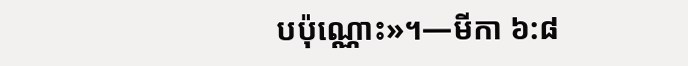បប៉ុណ្ណោះ»។—មីកា ៦:៨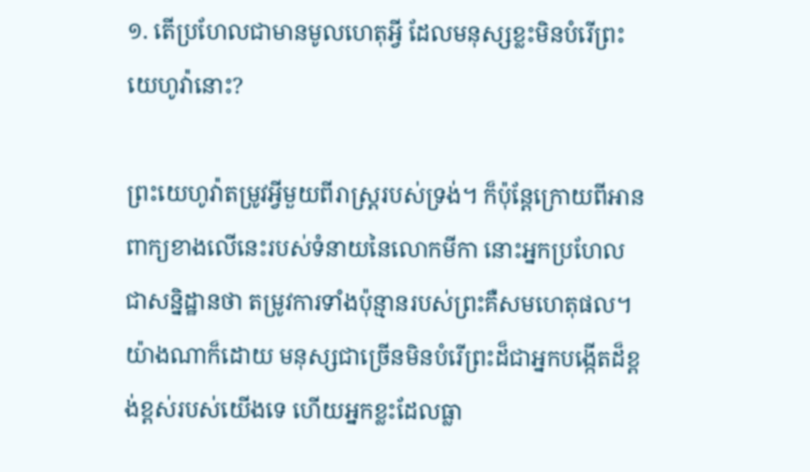១. តើប្រហែលជាមានមូលហេតុអ្វី ដែលមនុស្សខ្លះមិនបំរើព្រះយេហូវ៉ានោះ?

ព្រះយេហូវ៉ាតម្រូវអ្វីមួយពីរាស្ត្ររបស់ទ្រង់។ ក៏ប៉ុន្តែក្រោយពីអានពាក្យខាងលើនេះរបស់ទំនាយនៃលោកមីកា នោះអ្នកប្រហែលជាសន្និដ្ឋានថា តម្រូវការទាំងប៉ុន្មានរបស់ព្រះគឺសមហេតុផល។ យ៉ាងណាក៏ដោយ មនុស្សជាច្រើនមិនបំរើព្រះដ៏ជាអ្នកបង្កើតដ៏ខ្ពង់ខ្ពស់របស់យើងទេ ហើយអ្នកខ្លះដែលធ្លា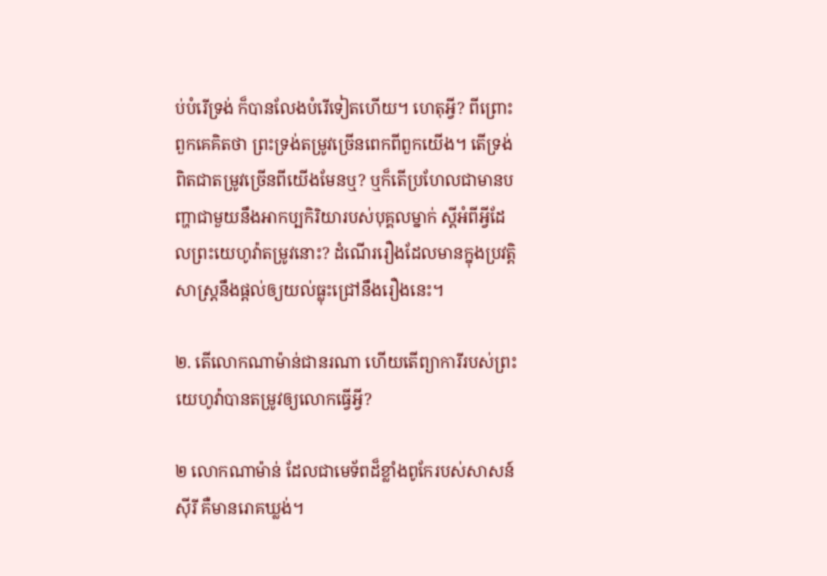ប់បំរើទ្រង់ ក៏បានលែងបំរើទៀតហើយ។ ហេតុអ្វី? ពីព្រោះពួកគេគិតថា ព្រះទ្រង់តម្រូវច្រើនពេកពីពួកយើង។ តើទ្រង់ពិតជាតម្រូវច្រើនពីយើងមែនឬ? ឬក៏តើប្រហែលជាមានបញ្ហាជាមួយនឹងអាកប្បកិរិយារបស់បុគ្គលម្នាក់ ស្តីអំពីអ្វីដែលព្រះយេហូវ៉ាតម្រូវនោះ? ដំណើររឿងដែលមានក្នុងប្រវត្ដិសាស្ត្រនឹងផ្ដល់ឲ្យយល់ធ្លុះជ្រៅនឹងរឿងនេះ។

២. តើលោកណាម៉ាន់ជានរណា ហើយតើព្យាការីរបស់ព្រះយេហូវ៉ាបានតម្រូវឲ្យលោកធ្វើអ្វី?

២ លោកណាម៉ាន់ ដែលជាមេទ័ពដ៏ខ្លាំងពូកែរបស់សាសន៍ស៊ីរី គឺមានរោគឃ្លង់។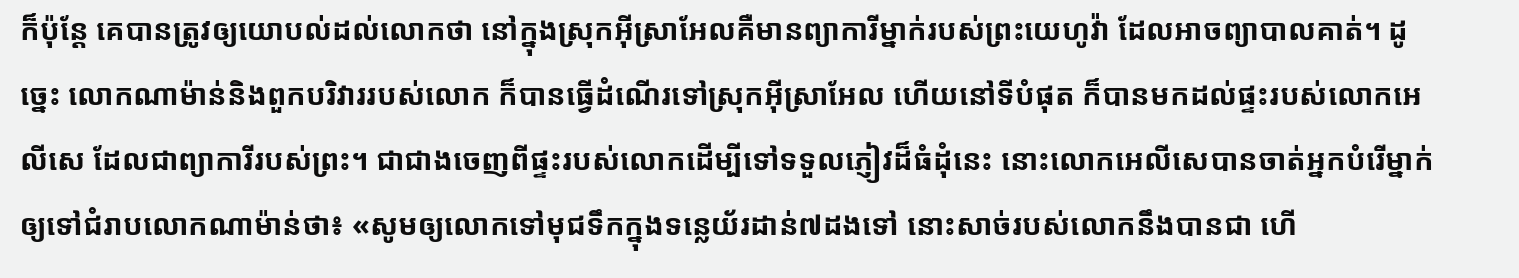ក៏ប៉ុន្តែ គេបានត្រូវឲ្យយោបល់ដល់លោកថា នៅក្នុងស្រុកអ៊ីស្រាអែលគឺមានព្យាការីម្នាក់របស់ព្រះយេហូវ៉ា ដែលអាចព្យាបាលគាត់។ ដូច្នេះ លោកណាម៉ាន់និងពួកបរិវាររបស់លោក ក៏បានធ្វើដំណើរទៅស្រុកអ៊ីស្រាអែល ហើយនៅទីបំផុត ក៏បានមកដល់ផ្ទះរបស់លោកអេលីសេ ដែលជាព្យាការីរបស់ព្រះ។ ជាជាងចេញពីផ្ទះរបស់លោកដើម្បីទៅទទួលភ្ញៀវដ៏ធំដុំនេះ នោះលោកអេលីសេបានចាត់អ្នកបំរើម្នាក់ឲ្យទៅជំរាបលោកណាម៉ាន់ថា៖ «សូមឲ្យលោកទៅមុជទឹកក្នុងទន្លេយ័រដាន់៧ដងទៅ នោះសាច់របស់លោកនឹងបានជា ហើ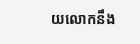យលោកនឹង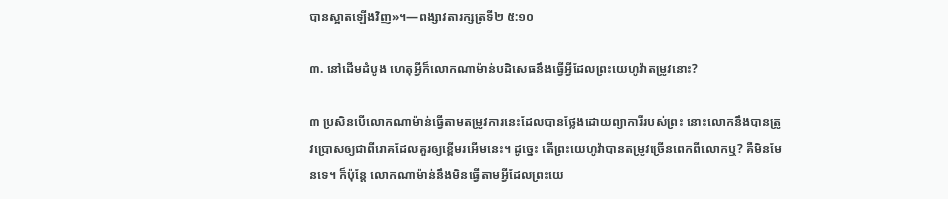បានស្អាតឡើងវិញ»។—ពង្សាវតារក្សត្រទី២ ៥:១០

៣. នៅដើមដំបូង ហេតុអ្វីក៏លោកណាម៉ាន់បដិសេធនឹងធ្វើអ្វីដែលព្រះយេហូវ៉ាតម្រូវនោះ?

៣ ប្រសិនបើលោកណាម៉ាន់ធ្វើតាមតម្រូវការនេះដែលបានថ្លែងដោយព្យាការីរបស់ព្រះ នោះលោកនឹងបានត្រូវប្រោសឲ្យជាពីរោគដែលគួរឲ្យខ្ពើមរអើមនេះ។ ដូច្នេះ តើព្រះយេហូវ៉ាបានតម្រូវច្រើនពេកពីលោកឬ? គឺមិនមែនទេ។ ក៏ប៉ុន្តែ លោកណាម៉ាន់នឹងមិនធ្វើតាមអ្វីដែលព្រះយេ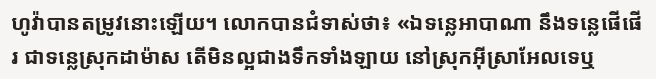ហូវ៉ាបានតម្រូវនោះឡើយ។ លោកបានជំទាស់ថា៖ «ឯទន្លេអាបាណា នឹងទន្លេផើផើរ ជាទន្លេស្រុកដាម៉ាស តើមិនល្អជាងទឹកទាំងឡាយ នៅស្រុកអ៊ីស្រាអែលទេឬ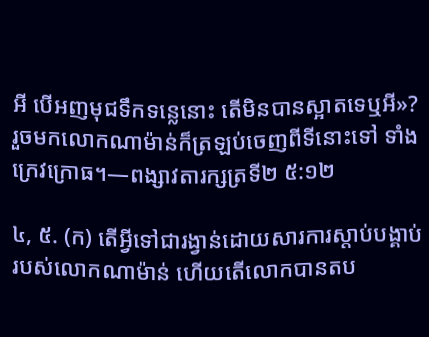អី បើអញមុជទឹកទន្លេនោះ តើមិនបានស្អាតទេឬអី»? រួចមកលោកណាម៉ាន់ក៏ត្រឡប់ចេញពីទីនោះទៅ ទាំងក្រេវក្រោធ។—ពង្សាវតារក្សត្រទី២ ៥:១២

៤, ៥. (ក) តើអ្វីទៅជារង្វាន់ដោយសារការស្ដាប់បង្គាប់របស់លោកណាម៉ាន់ ហើយតើលោកបានតប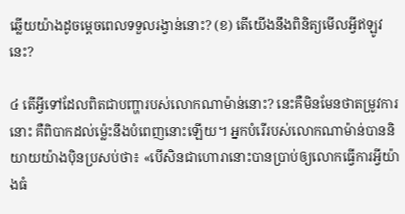ឆ្លើយយ៉ាងដូចម្ដេចពេលទទួលរង្វាន់នោះ? (ខ) តើយើងនឹងពិនិត្យមើលអ្វីឥឡូវនេះ?

៤ តើអ្វីទៅដែលពិតជាបញ្ហារបស់លោកណាម៉ាន់នោះ? នេះគឺមិនមែនថាតម្រូវការនោះ គឺពិបាកដល់ម្ល៉េះនឹងបំពេញនោះឡើយ។ អ្នកបំរើរបស់លោកណាម៉ាន់បាននិយាយយ៉ាងប៉ិនប្រសប់ថា៖ «បើសិនជាហោរានោះបានប្រាប់ឲ្យលោកធ្វើការអ្វីយ៉ាងធំ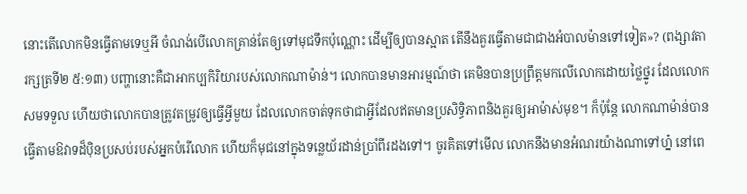នោះតើលោកមិនធ្វើតាមទេឬអី ចំណង់បើលោកគ្រាន់តែឲ្យទៅមុជទឹកប៉ុណ្ណោះ ដើម្បីឲ្យបានស្អាត តើនឹងគួរធ្វើតាមជាជាងអំបាលម៉ានទៅទៀត»? (ពង្សាវតារក្សត្រទី២ ៥:១៣) បញ្ហានោះគឺជាអាកប្បកិរិយារបស់លោកណាម៉ាន់។ លោកបានមានអារម្មណ៍ថា គេមិនបានប្រព្រឹត្តមកលើលោកដោយថ្លៃថ្នូរ ដែលលោកសមទទួល ហើយថាលោកបានត្រូវតម្រូវឲ្យធ្វើអ្វីមួយ ដែលលោកចាត់ទុកថាជាអ្វីដែលឥតមានប្រសិទ្ធិភាពនិងគួរឲ្យអាម៉ាស់មុខ។ ក៏ប៉ុន្តែ លោកណាម៉ាន់បានធ្វើតាមឱវាទដ៏ប៉ិនប្រសប់របស់អ្នកបំរើលោក ហើយក៏មុជនៅក្នុងទន្លេយ័រដាន់ប្រាំពីរដងទៅ។ ចូរគិតទៅមើល លោកនឹងមានអំណរយ៉ាងណាទៅហ្ន៎ នៅពេ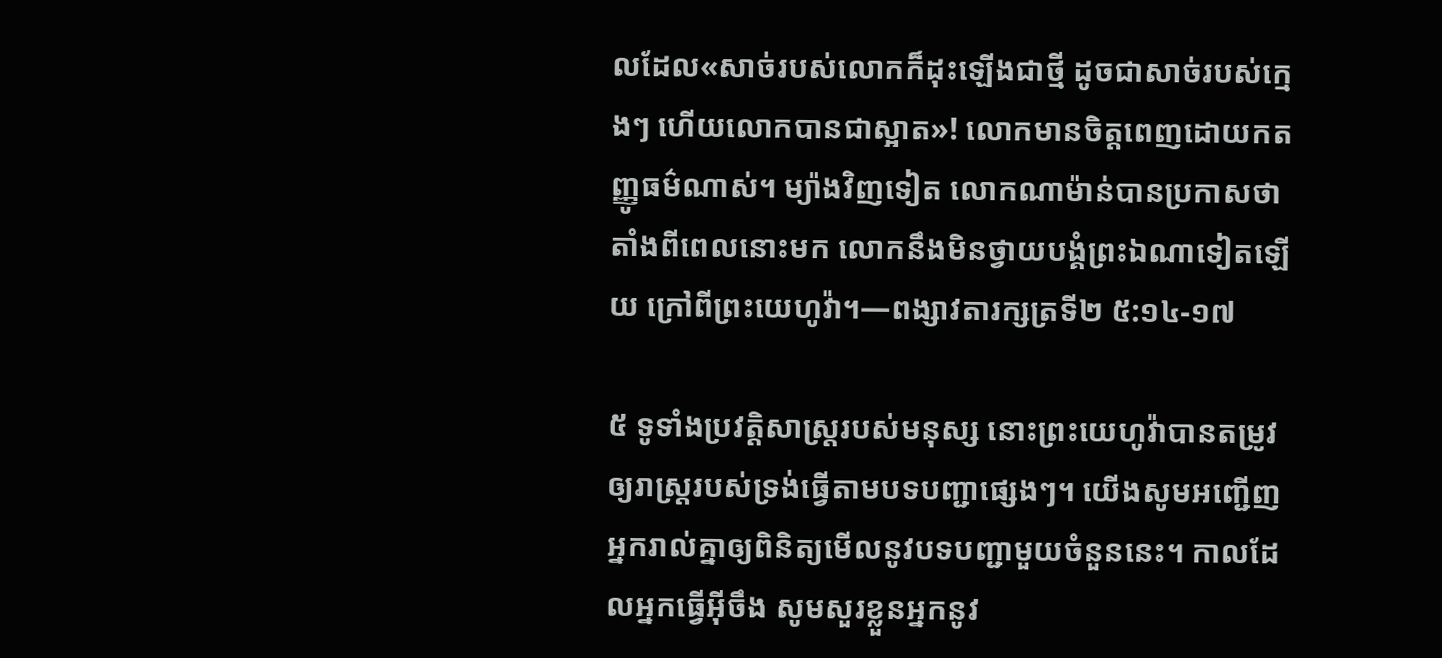លដែល«សាច់របស់លោកក៏ដុះឡើងជាថ្មី ដូចជាសាច់របស់ក្មេងៗ ហើយលោកបានជាស្អាត»! លោកមានចិត្តពេញដោយកតញ្ញូធម៌ណាស់។ ម្យ៉ាងវិញទៀត លោកណាម៉ាន់បានប្រកាសថា តាំងពីពេលនោះមក លោកនឹងមិនថ្វាយបង្គំព្រះឯណាទៀតឡើយ ក្រៅពីព្រះយេហូវ៉ា។—ពង្សាវតារក្សត្រទី២ ៥:១៤-១៧

៥ ទូទាំងប្រវត្ដិសាស្ត្ររបស់មនុស្ស នោះព្រះយេហូវ៉ាបានតម្រូវឲ្យរាស្ត្ររបស់ទ្រង់ធ្វើតាមបទបញ្ជាផ្សេងៗ។ យើងសូមអញ្ជើញអ្នករាល់គ្នាឲ្យពិនិត្យមើលនូវបទបញ្ជាមួយចំនួននេះ។ កាលដែលអ្នកធ្វើអ៊ីចឹង សូមសួរខ្លួនអ្នកនូវ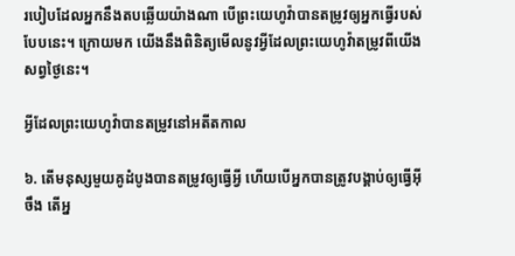របៀបដែលអ្នកនឹងតបឆ្លើយយ៉ាងណា បើព្រះយេហូវ៉ាបានតម្រូវឲ្យអ្នកធ្វើរបស់បែបនេះ។ ក្រោយមក យើងនឹងពិនិត្យមើលនូវអ្វីដែលព្រះយេហូវ៉ាតម្រូវពីយើងសព្វថ្ងៃនេះ។

អ្វីដែលព្រះយេហូវ៉ាបានតម្រូវនៅអតីតកាល

៦. តើមនុស្សមួយគូដំបូងបានតម្រូវឲ្យធ្វើអ្វី ហើយបើអ្នកបានត្រូវបង្គាប់ឲ្យធ្វើអ៊ីចឹង តើអ្ន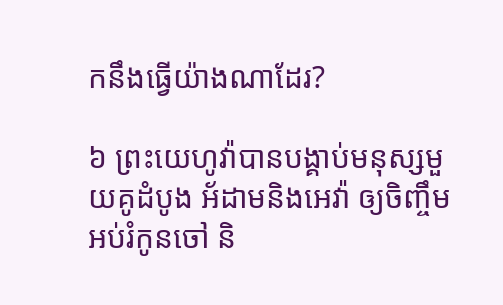កនឹងធ្វើយ៉ាងណាដែរ?

៦ ព្រះយេហូវ៉ាបានបង្គាប់មនុស្សមួយគូដំបូង អ័ដាមនិងអេវ៉ា ឲ្យចិញ្ចឹមអប់រំកូនចៅ និ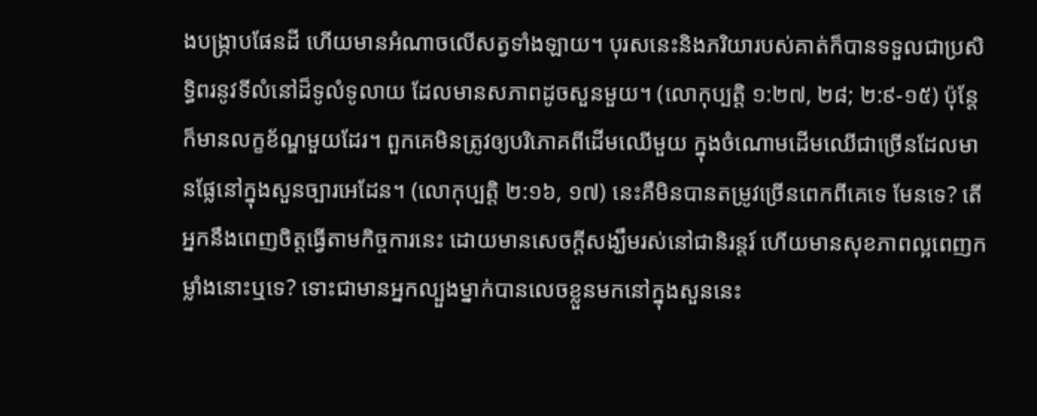ងបង្ក្រាបផែនដី ហើយមានអំណាចលើសត្វទាំងឡាយ។ បុរសនេះនិងភរិយារបស់គាត់ក៏បានទទួលជាប្រសិទ្ធិពរនូវទីលំនៅដ៏ទូលំទូលាយ ដែលមានសភាពដូចសួនមួយ។ (លោកុប្បត្តិ ១:២៧, ២៨; ២:៩-១៥) ប៉ុន្តែក៏មានលក្ខខ័ណ្ឌមួយដែរ។ ពួកគេមិនត្រូវឲ្យបរិភោគពីដើមឈើមួយ ក្នុងចំណោមដើមឈើជាច្រើនដែលមានផ្លែនៅក្នុងសួនច្បារអេដែន។ (លោកុប្បត្តិ ២:១៦, ១៧) នេះគឺមិនបានតម្រូវច្រើនពេកពីគេទេ មែនទេ? តើអ្នកនឹងពេញចិត្តធ្វើតាមកិច្ចការនេះ ដោយមានសេចក្ដីសង្ឃឹមរស់នៅជានិរន្តរ៍ ហើយមានសុខភាពល្អពេញកម្លាំងនោះឬទេ? ទោះជាមានអ្នកល្បួងម្នាក់បានលេចខ្លួនមកនៅក្នុងសួននេះ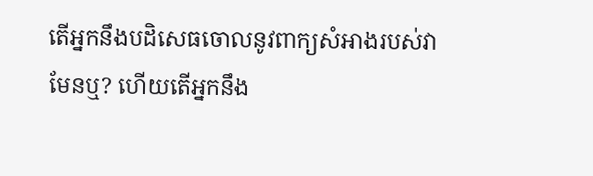តើអ្នកនឹងបដិសេធចោលនូវពាក្យសំអាងរបស់វាមែនឬ? ហើយតើអ្នកនឹង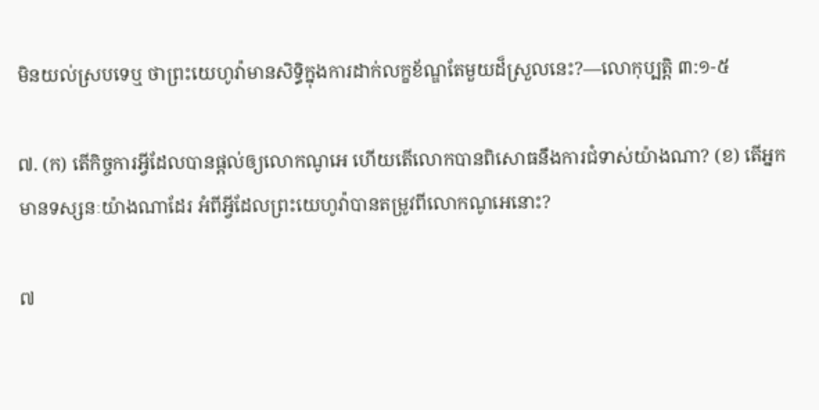មិនយល់ស្របទេឬ ថាព្រះយេហូវ៉ាមានសិទ្ធិក្នុងការដាក់លក្ខខ័ណ្ឌតែមួយដ៏ស្រួលនេះ?—លោកុប្បត្តិ ៣:១-៥

៧. (ក) តើកិច្ចការអ្វីដែលបានផ្ដល់ឲ្យលោកណូអេ ហើយតើលោកបានពិសោធនឹងការជំទាស់យ៉ាងណា? (ខ) តើអ្នកមានទស្សនៈយ៉ាងណាដែរ អំពីអ្វីដែលព្រះយេហូវ៉ាបានតម្រូវពីលោកណូអេនោះ?

៧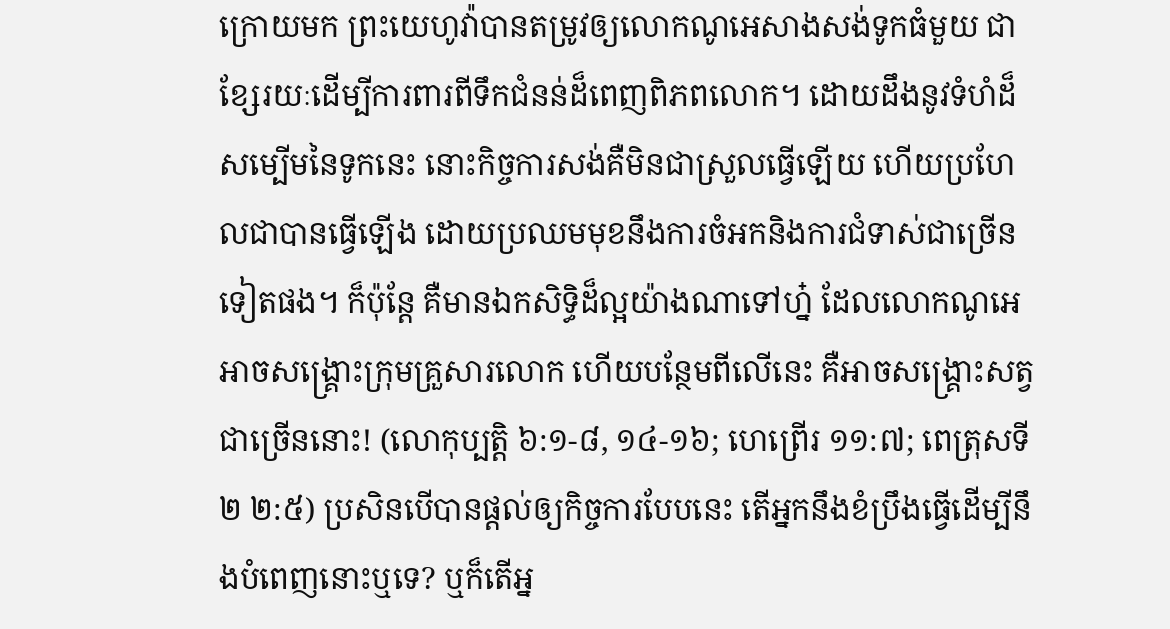ក្រោយមក ព្រះយេហូវ៉ាបានតម្រូវឲ្យលោកណូអេសាងសង់ទូកធំមួយ ជាខ្សែរយៈដើម្បីការពារពីទឹកជំនន់ដ៏ពេញពិភពលោក។ ដោយដឹងនូវទំហំដ៏សម្បើមនៃទូកនេះ នោះកិច្ចការសង់គឺមិនជាស្រួលធ្វើឡើយ ហើយប្រហែលជាបានធ្វើឡើង ដោយប្រឈមមុខនឹងការចំអកនិងការជំទាស់ជាច្រើនទៀតផង។ ក៏ប៉ុន្តែ គឺមានឯកសិទ្ធិដ៏ល្អយ៉ាងណាទៅហ្ន៎ ដែលលោកណូអេអាចសង្គ្រោះក្រុមគ្រួសារលោក ហើយបន្ថែមពីលើនេះ គឺអាចសង្គ្រោះសត្វជាច្រើននោះ! (លោកុប្បត្តិ ៦:១-៨, ១៤-១៦; ហេព្រើរ ១១:៧; ពេត្រុសទី២ ២:៥) ប្រសិនបើបានផ្ដល់ឲ្យកិច្ចការបែបនេះ តើអ្នកនឹងខំប្រឹងធ្វើដើម្បីនឹងបំពេញនោះឬទេ? ឬក៏តើអ្ន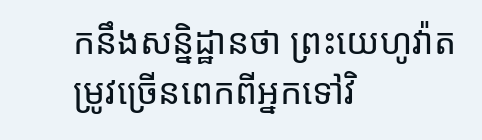កនឹងសន្និដ្ឋានថា ព្រះយេហូវ៉ាតម្រូវច្រើនពេកពីអ្នកទៅវិ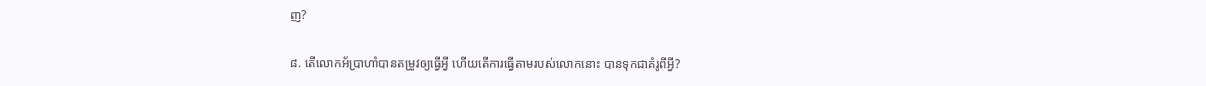ញ?

៨. តើលោកអ័ប្រាហាំបានតម្រូវឲ្យធ្វើអ្វី ហើយតើការធ្វើតាមរបស់លោកនោះ បានទុកជាគំរូពីអ្វី?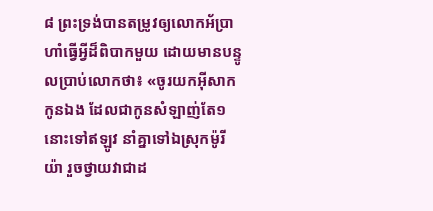៨ ព្រះទ្រង់បានតម្រូវឲ្យលោកអ័ប្រាហាំធ្វើអ្វីដ៏ពិបាកមួយ ដោយមានបន្ទូលប្រាប់លោកថា៖ «ចូរយកអ៊ីសាកកូនឯង ដែលជាកូនសំឡាញ់តែ១នោះទៅឥឡូវ នាំគ្នាទៅឯស្រុកម៉ូរីយ៉ា រួចថ្វាយវាជាដ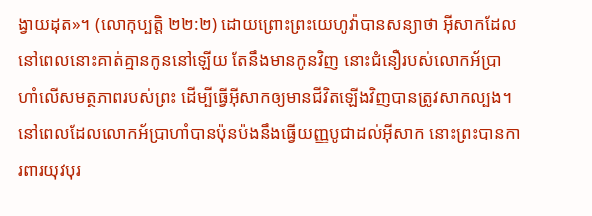ង្វាយដុត»។ (លោកុប្បត្តិ ២២:២) ដោយព្រោះព្រះយេហូវ៉ាបានសន្យាថា អ៊ីសាកដែលនៅពេលនោះគាត់គ្មានកូននៅឡើយ តែនឹងមានកូនវិញ នោះជំនឿរបស់លោកអ័ប្រាហាំលើសមត្ថភាពរបស់ព្រះ ដើម្បីធ្វើអ៊ីសាកឲ្យមានជីវិតឡើងវិញបានត្រូវសាកល្បង។ នៅពេលដែលលោកអ័ប្រាហាំបានប៉ុនប៉ងនឹងធ្វើយញ្ញបូជាដល់អ៊ីសាក នោះព្រះបានការពារយុវបុរ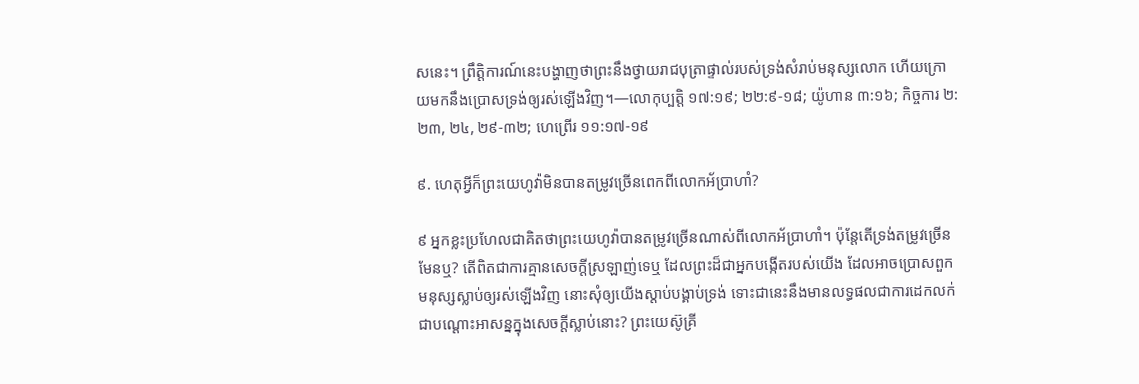សនេះ។ ព្រឹត្ដិការណ៍នេះបង្ហាញថាព្រះនឹងថ្វាយរាជបុត្រាផ្ទាល់របស់ទ្រង់សំរាប់មនុស្សលោក ហើយក្រោយមកនឹងប្រោសទ្រង់ឲ្យរស់ឡើងវិញ។—លោកុប្បត្តិ ១៧:១៩; ២២:៩-១៨; យ៉ូហាន ៣:១៦; កិច្ចការ ២:២៣, ២៤, ២៩-៣២; ហេព្រើរ ១១:១៧-១៩

៩. ហេតុអ្វីក៏ព្រះយេហូវ៉ាមិនបានតម្រូវច្រើនពេកពីលោកអ័ប្រាហាំ?

៩ អ្នកខ្លះប្រហែលជាគិតថាព្រះយេហូវ៉ាបានតម្រូវច្រើនណាស់ពីលោកអ័ប្រាហាំ។ ប៉ុន្តែតើទ្រង់តម្រូវច្រើនមែនឬ? តើពិតជាការគ្មានសេចក្ដីស្រឡាញ់ទេឬ ដែលព្រះដ៏ជាអ្នកបង្កើតរបស់យើង ដែលអាចប្រោសពួកមនុស្សស្លាប់ឲ្យរស់ឡើងវិញ នោះសុំឲ្យយើងស្ដាប់បង្គាប់ទ្រង់ ទោះជានេះនឹងមានលទ្ធផលជាការដេកលក់ជាបណ្ដោះអាសន្នក្នុងសេចក្ដីស្លាប់នោះ? ព្រះយេស៊ូគ្រី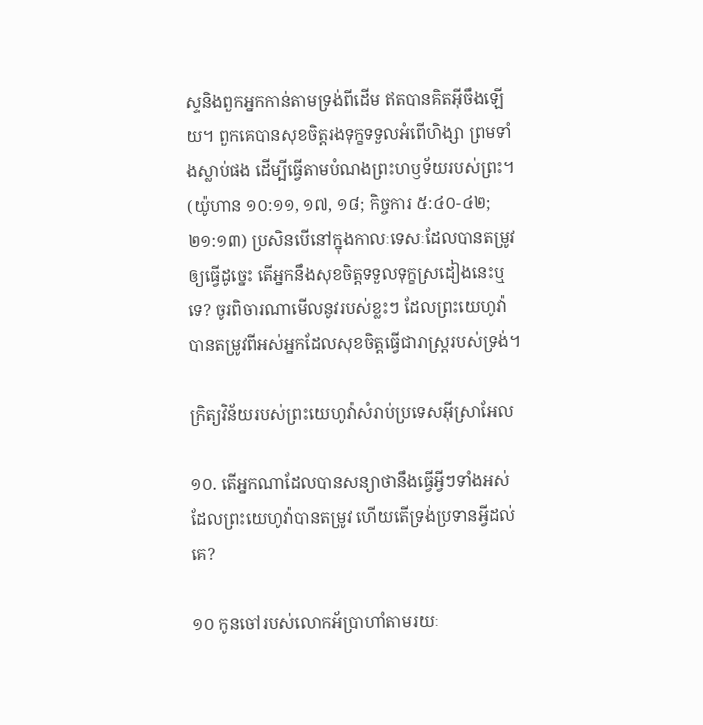ស្ទនិងពួកអ្នកកាន់តាមទ្រង់ពីដើម ឥតបានគិតអ៊ីចឹងឡើយ។ ពួកគេបានសុខចិត្តរងទុក្ខទទួលអំពើហិង្សា ព្រមទាំងស្លាប់ផង ដើម្បីធ្វើតាមបំណងព្រះហឫទ័យរបស់ព្រះ។ (យ៉ូហាន ១០:១១, ១៧, ១៨; កិច្ចការ ៥:៤០-៤២; ២១:១៣) ប្រសិនបើនៅក្នុងកាលៈទេសៈដែលបានតម្រូវឲ្យធ្វើដូច្នេះ តើអ្នកនឹងសុខចិត្តទទួលទុក្ខស្រដៀងនេះឬទេ? ចូរពិចារណាមើលនូវរបស់ខ្លះៗ ដែលព្រះយេហូវ៉ាបានតម្រូវពីអស់អ្នកដែលសុខចិត្តធ្វើជារាស្ត្ររបស់ទ្រង់។

ក្រិត្យវិន័យរបស់ព្រះយេហូវ៉ាសំរាប់ប្រទេសអ៊ីស្រាអែល

១០. តើអ្នកណាដែលបានសន្យាថានឹងធ្វើអ្វីៗទាំងអស់ដែលព្រះយេហូវ៉ាបានតម្រូវ ហើយតើទ្រង់ប្រទានអ្វីដល់គេ?

១០ កូនចៅរបស់លោកអ័ប្រាហាំតាមរយៈ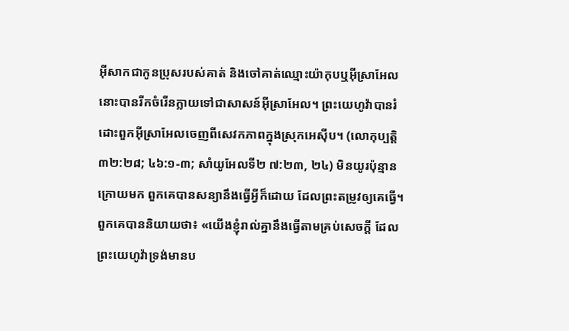អ៊ីសាកជាកូនប្រុសរបស់គាត់ និងចៅគាត់ឈ្មោះយ៉ាកុបឬអ៊ីស្រាអែល នោះបានរីកចំរើនក្លាយទៅជាសាសន៍អ៊ីស្រាអែល។ ព្រះយេហូវ៉ាបានរំដោះពួកអ៊ីស្រាអែលចេញពីសេវកភាពក្នុងស្រុកអេស៊ីប។ (លោកុប្បត្តិ ៣២:២៨; ៤៦:១-៣; សាំយូអែលទី២ ៧:២៣, ២៤) មិនយូរប៉ុន្មានក្រោយមក ពួកគេបានសន្យានឹងធ្វើអ្វីក៏ដោយ ដែលព្រះតម្រូវឲ្យគេធ្វើ។ ពួកគេបាននិយាយថា៖ «យើងខ្ញុំរាល់គ្នានឹងធ្វើតាមគ្រប់សេចក្ដី ដែលព្រះយេហូវ៉ាទ្រង់មានប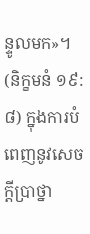ន្ទូលមក»។ (និក្ខមនំ ១៩:៨) ក្នុងការបំពេញនូវសេចក្ដីប្រាថ្នា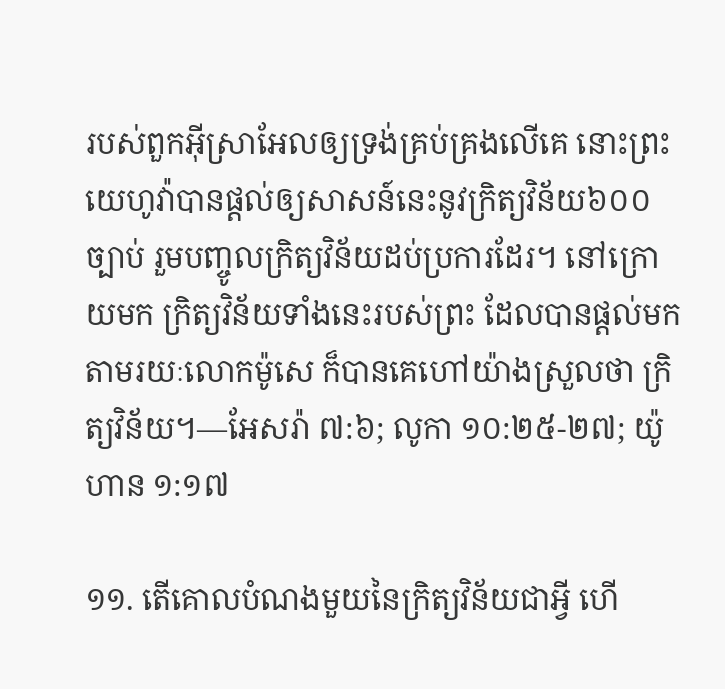របស់ពួកអ៊ីស្រាអែលឲ្យទ្រង់គ្រប់គ្រងលើគេ នោះព្រះយេហូវ៉ាបានផ្ដល់ឲ្យសាសន៍នេះនូវក្រិត្យវិន័យ៦០០ច្បាប់ រួមបញ្ចូលក្រិត្យវិន័យដប់ប្រការដែរ។ នៅក្រោយមក ក្រិត្យវិន័យទាំងនេះរបស់ព្រះ ដែលបានផ្ដល់មកតាមរយៈលោកម៉ូសេ ក៏បានគេហៅយ៉ាងស្រួលថា ក្រិត្យវិន័យ។—អែសរ៉ា ៧:៦; លូកា ១០:២៥-២៧; យ៉ូហាន ១:១៧

១១. តើគោលបំណងមួយនៃក្រិត្យវិន័យជាអ្វី ហើ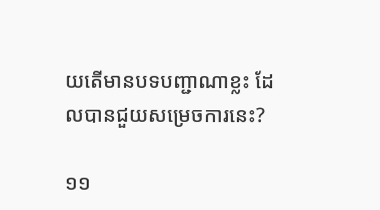យតើមានបទបញ្ជាណាខ្លះ ដែលបានជួយសម្រេចការនេះ?

១១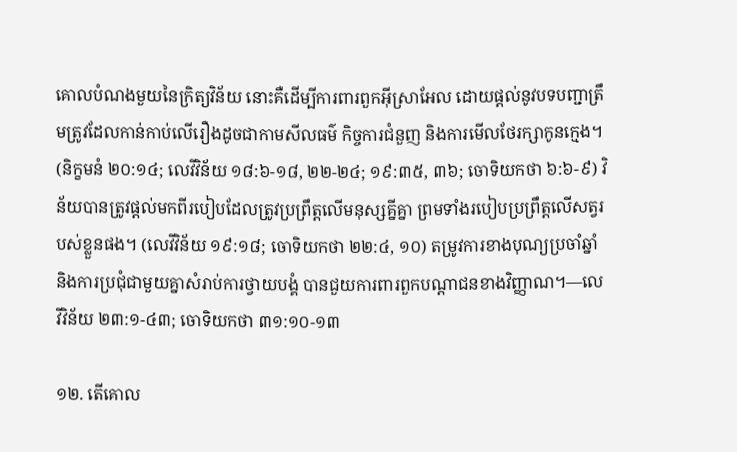គោលបំណងមួយនៃក្រិត្យវិន័យ នោះគឺដើម្បីការពារពួកអ៊ីស្រាអែល ដោយផ្ដល់នូវបទបញ្ជាត្រឹមត្រូវដែលកាន់កាប់លើរឿងដូចជាកាមសីលធម៌ កិច្ចការជំនួញ និងការមើលថែរក្សាកូនក្មេង។ (និក្ខមនំ ២០:១៤; លេវីវិន័យ ១៨:៦-១៨, ២២-២៤; ១៩:៣៥, ៣៦; ចោទិយកថា ៦:៦-៩) វិន័យបានត្រូវផ្ដល់មកពីរបៀបដែលត្រូវប្រព្រឹត្តលើមនុស្សគ្នីគ្នា ព្រមទាំងរបៀបប្រព្រឹត្តលើសត្វរបស់ខ្លួនផង។ (លេវីវិន័យ ១៩:១៨; ចោទិយកថា ២២:៤, ១០) តម្រូវការខាងបុណ្យប្រចាំឆ្នាំ និងការប្រជុំជាមួយគ្នាសំរាប់ការថ្វាយបង្គំ បានជួយការពារពួកបណ្ដាជនខាងវិញ្ញាណ។—លេវីវិន័យ ២៣:១-៤៣; ចោទិយកថា ៣១:១០-១៣

១២. តើគោល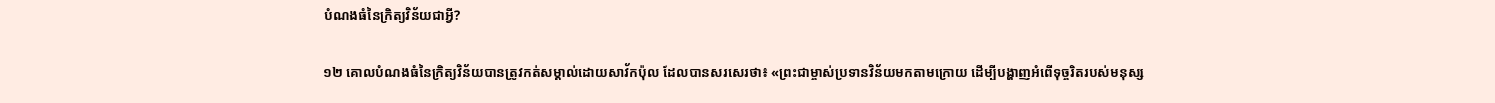បំណងធំនៃក្រិត្យវិន័យជាអ្វី?

១២ គោលបំណងធំនៃក្រិត្យវិន័យបានត្រូវកត់សម្គាល់ដោយសាវ័កប៉ុល ដែលបានសរសេរថា៖ «ព្រះជាម្ចាស់ប្រទានវិន័យមកតាមក្រោយ ដើម្បីបង្ហាញអំពើទុច្ចរិតរបស់មនុស្ស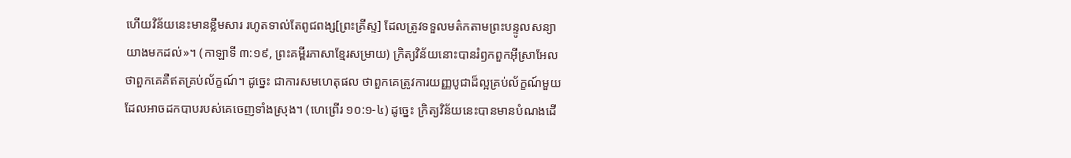ហើយវិន័យនេះមានខ្លឹមសារ រហូតទាល់តែពូជពង្ស[ព្រះគ្រីស្ទ] ដែលត្រូវទទួលមត៌កតាមព្រះបន្ទូលសន្យា យាងមកដល់»។ (កាឡាទី ៣:១៩, ព្រះគម្ពីរភាសាខ្មែរសម្រាយ) ក្រិត្យវិន័យនោះបានរំឭកពួកអ៊ីស្រាអែលថាពួកគេគឺឥតគ្រប់ល័ក្ខណ៍។ ដូច្នេះ ជាការសមហេតុផល ថាពួកគេត្រូវការយញ្ញបូជាដ៏ល្អគ្រប់ល័ក្ខណ៍មួយ ដែលអាចដកបាបរបស់គេចេញទាំងស្រុង។ (ហេព្រើរ ១០:១-៤) ដូច្នេះ ក្រិត្យវិន័យនេះបានមានបំណងដើ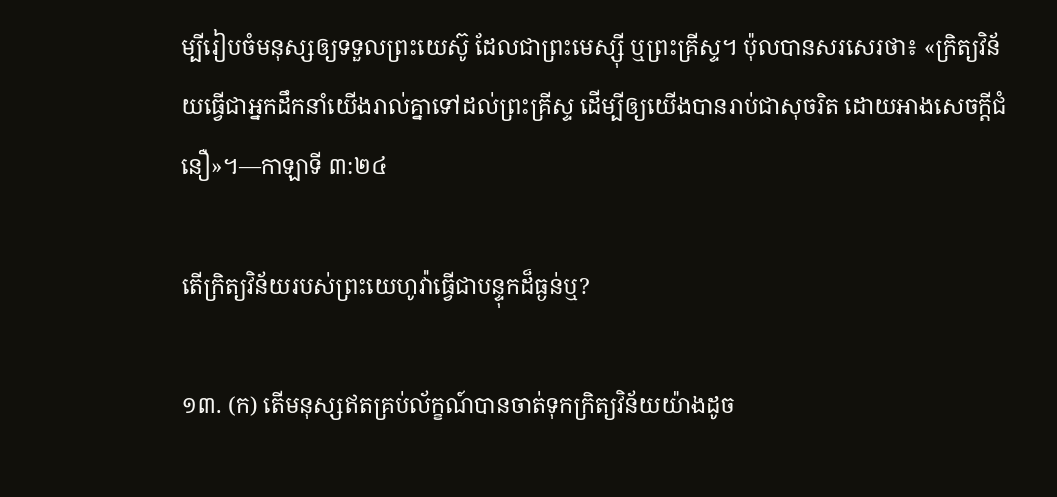ម្បីរៀបចំមនុស្សឲ្យទទួលព្រះយេស៊ូ ដែលជាព្រះមេស្ស៊ី ឬព្រះគ្រីស្ទ។ ប៉ុលបានសរសេរថា៖ «ក្រិត្យវិន័យធ្វើជាអ្នកដឹកនាំយើងរាល់គ្នាទៅដល់ព្រះគ្រីស្ទ ដើម្បីឲ្យយើងបានរាប់ជាសុចរិត ដោយអាងសេចក្ដីជំនឿ»។—កាឡាទី ៣:២៤

តើក្រិត្យវិន័យរបស់ព្រះយេហូវ៉ាធ្វើជាបន្ទុកដ៏ធ្ងន់ឬ?

១៣. (ក) តើមនុស្សឥតគ្រប់ល័ក្ខណ៍បានចាត់ទុកក្រិត្យវិន័យយ៉ាងដូច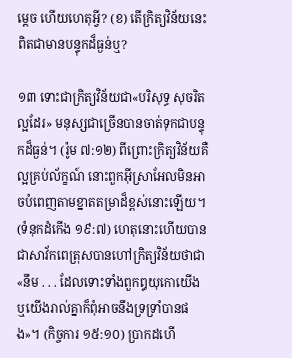ម្ដេច ហើយហេតុអ្វី? (ខ) តើក្រិត្យវិន័យនេះពិតជាមានបន្ទុកដ៏ធ្ងន់ឬ?

១៣ ទោះជាក្រិត្យវិន័យជា«បរិសុទ្ធ សុចរិត ល្អដែរ» មនុស្សជាច្រើនបានចាត់ទុកជាបន្ទុកដ៏ធ្ងន់។ (រ៉ូម ៧:១២) ពីព្រោះក្រិត្យវិន័យគឺល្អគ្រប់ល័ក្ខណ៍ នោះពួកអ៊ីស្រាអែលមិនអាចបំពេញតាមខ្នាតតម្រាដ៏ខ្ពស់នោះឡើយ។ (ទំនុកដំកើង ១៩:៧) ហេតុនោះហើយបានជាសាវ័កពេត្រុសបានហៅក្រិត្យវិន័យថាជា«នឹម . . . ដែលទោះទាំងពួកឰយុកោយើង ឬយើងរាល់គ្នាក៏ពុំអាចនឹងទ្រទ្រាំបានផង»។ (កិច្ចការ ១៥:១០) ប្រាកដហើ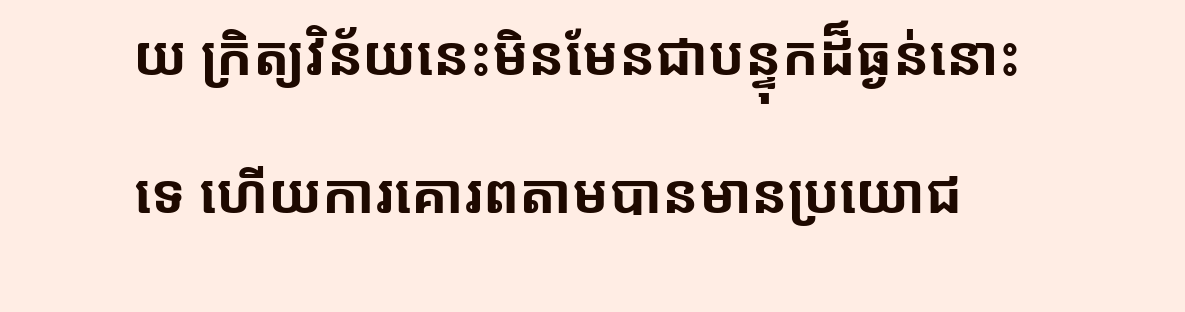យ ក្រិត្យវិន័យនេះមិនមែនជាបន្ទុកដ៏ធ្ងន់នោះទេ ហើយការគោរពតាមបានមានប្រយោជ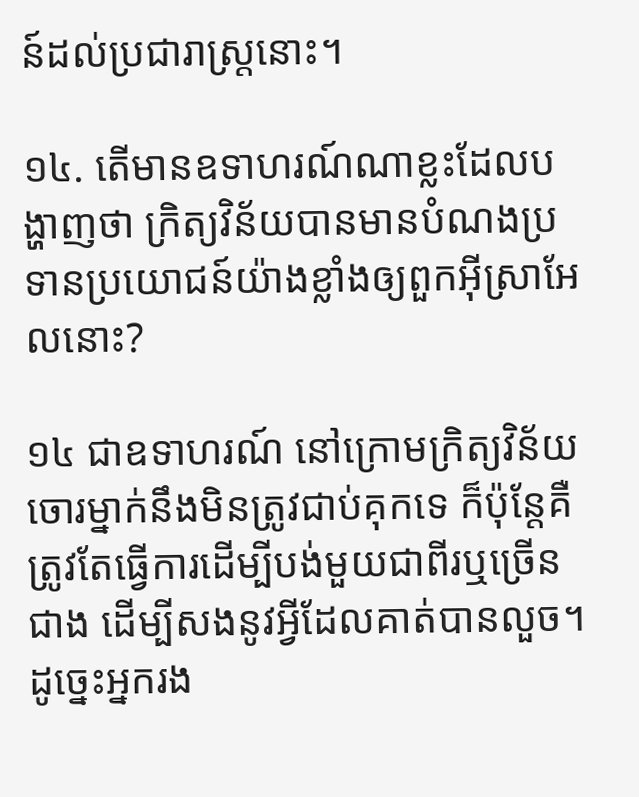ន៍ដល់ប្រជារាស្ត្រនោះ។

១៤. តើមានឧទាហរណ៍ណាខ្លះដែលបង្ហាញថា ក្រិត្យវិន័យបានមានបំណងប្រទានប្រយោជន៍យ៉ាងខ្លាំងឲ្យពួកអ៊ីស្រាអែលនោះ?

១៤ ជាឧទាហរណ៍ នៅក្រោមក្រិត្យវិន័យ ចោរម្នាក់នឹងមិនត្រូវជាប់គុកទេ ក៏ប៉ុន្តែគឺត្រូវតែធ្វើការដើម្បីបង់មួយជាពីរឬច្រើនជាង ដើម្បីសងនូវអ្វីដែលគាត់បានលួច។ ដូច្នេះអ្នករង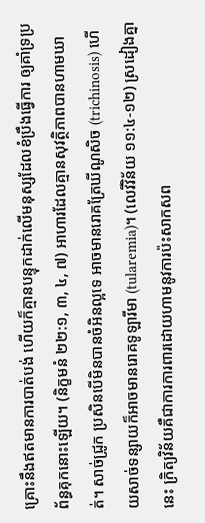គ្រោះនឹងឥតមានការបាត់បង់ ហើយក៏គ្មានបន្ទុកដាក់លើមនុស្សដែលខំប្រឹងធ្វើការ ឲ្យគាំទ្រប្រព័ន្ធគុកនោះឡើយ។ (និក្ខមនំ ២២:១, ៣, ៤, ៧) អាហារដែលគ្មានសុវត្ថិភាពបានហាមឃាត់។ សាច់ជ្រូក ប្រសិនបើមិនបានចំអិនល្អទេ អាចមានរោគត្រែឃីណូសិច (trichinosis) ហើយសាច់ទន្សាយក៏អាចមានរោគទូឡារីមា (tularemia)។ (លេវីវិន័យ ១១:៤-១២) ស្រដៀងគ្នានេះ ក្រិត្យវិន័យគឺជាការការពារដោយហាមនូវការប៉ះសាកសព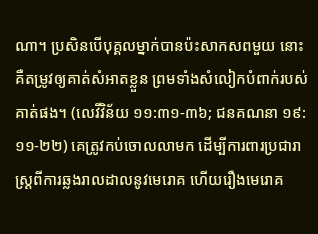ណា។ ប្រសិនបើបុគ្គលម្នាក់បានប៉ះសាកសពមួយ នោះគឺតម្រូវឲ្យគាត់សំអាតខ្លួន ព្រមទាំងសំលៀកបំពាក់របស់គាត់ផង។ (លេវីវិន័យ ១១:៣១-៣៦; ជនគណនា ១៩:១១-២២) គេត្រូវកប់ចោលលាមក ដើម្បីការពារប្រជារាស្ត្រពីការឆ្លងរាលដាលនូវមេរោគ ហើយរឿងមេរោគ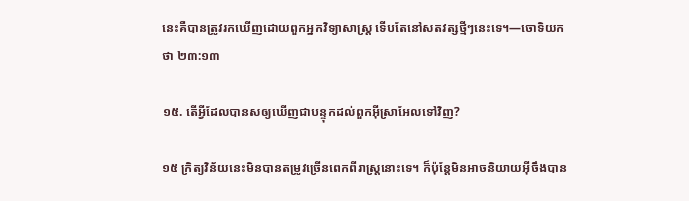នេះគឺបានត្រូវរកឃើញដោយពួកអ្នកវិទ្យាសាស្ត្រ ទើបតែនៅសតវត្សថ្មីៗនេះទេ។—ចោទិយកថា ២៣:១៣

១៥. តើអ្វីដែលបានសឲ្យឃើញជាបន្ទុកដល់ពួកអ៊ីស្រាអែលទៅវិញ?

១៥ ក្រិត្យវិន័យនេះមិនបានតម្រូវច្រើនពេកពីរាស្ត្រនោះទេ។ ក៏ប៉ុន្តែមិនអាចនិយាយអ៊ីចឹងបាន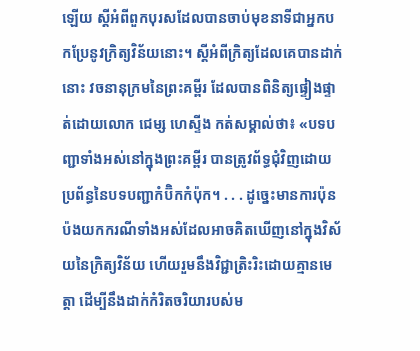ឡើយ ស្តីអំពីពួកបុរសដែលបានចាប់មុខនាទីជាអ្នកបកប្រែនូវក្រិត្យវិន័យនោះ។ ស្តីអំពីក្រិត្យដែលគេបានដាក់នោះ វចនានុក្រមនៃព្រះគម្ពីរ ដែលបានពិនិត្យផ្ទៀងផ្ទាត់ដោយលោក ជេម្ស ហេស្ទីង កត់សម្គាល់ថា៖ «បទបញ្ជាទាំងអស់នៅក្នុងព្រះគម្ពីរ បានត្រូវព័ទ្ធជុំវិញដោយប្រព័ន្ធនៃបទបញ្ជាកំប៊ិកកំប៉ុក។ . . . ដូច្នេះមានការប៉ុនប៉ងយកករណីទាំងអស់ដែលអាចគិតឃើញនៅក្នុងវិស័យនៃក្រិត្យវិន័យ ហើយរួមនឹងវិជ្ជាត្រិះរិះដោយគ្មានមេត្ដា ដើម្បីនឹងដាក់កំរិតចរិយារបស់ម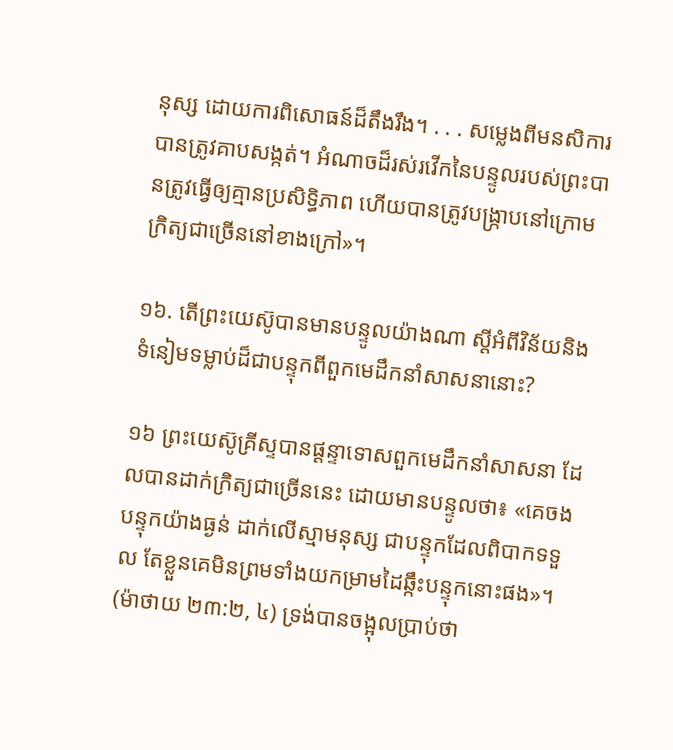នុស្ស ដោយការពិសោធន៍ដ៏តឹងរឹង។ . . . សម្លេងពីមនសិការបានត្រូវគាបសង្កត់។ អំណាចដ៏រស់រវើកនៃបន្ទូលរបស់ព្រះបានត្រូវធ្វើឲ្យគ្មានប្រសិទ្ធិភាព ហើយបានត្រូវបង្ក្រាបនៅក្រោមក្រិត្យជាច្រើននៅខាងក្រៅ»។

១៦. តើព្រះយេស៊ូបានមានបន្ទូលយ៉ាងណា ស្តីអំពីវិន័យនិងទំនៀមទម្លាប់ដ៏ជាបន្ទុកពីពួកមេដឹកនាំសាសនានោះ?

១៦ ព្រះយេស៊ូគ្រីស្ទបានផ្ដន្ទាទោសពួកមេដឹកនាំសាសនា ដែលបានដាក់ក្រិត្យជាច្រើននេះ ដោយមានបន្ទូលថា៖ «គេចងបន្ទុកយ៉ាងធ្ងន់ ដាក់លើស្មាមនុស្ស ជាបន្ទុកដែលពិបាកទទួល តែខ្លួនគេមិនព្រមទាំងយកម្រាមដៃឆ្កឹះបន្ទុកនោះផង»។ (ម៉ាថាយ ២៣:២, ៤) ទ្រង់បានចង្អុលប្រាប់ថា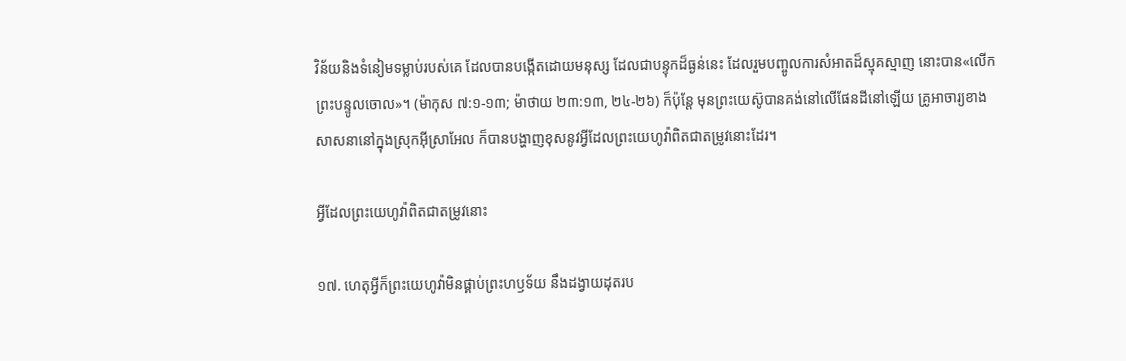វិន័យនិងទំនៀមទម្លាប់របស់គេ ដែលបានបង្កើតដោយមនុស្ស ដែលជាបន្ទុកដ៏ធ្ងន់នេះ ដែលរួមបញ្ចូលការសំអាតដ៏ស្មុគស្មាញ នោះបាន«លើកព្រះបន្ទូលចោល»។ (ម៉ាកុស ៧:១-១៣; ម៉ាថាយ ២៣:១៣, ២៤-២៦) ក៏ប៉ុន្តែ មុនព្រះយេស៊ូបានគង់នៅលើផែនដីនៅឡើយ គ្រូអាចារ្យខាងសាសនានៅក្នុងស្រុកអ៊ីស្រាអែល ក៏បានបង្ហាញខុសនូវអ្វីដែលព្រះយេហូវ៉ាពិតជាតម្រូវនោះដែរ។

អ្វីដែលព្រះយេហូវ៉ាពិតជាតម្រូវនោះ

១៧. ហេតុអ្វីក៏ព្រះយេហូវ៉ាមិនផ្គាប់ព្រះហឫទ័យ នឹងដង្វាយដុតរប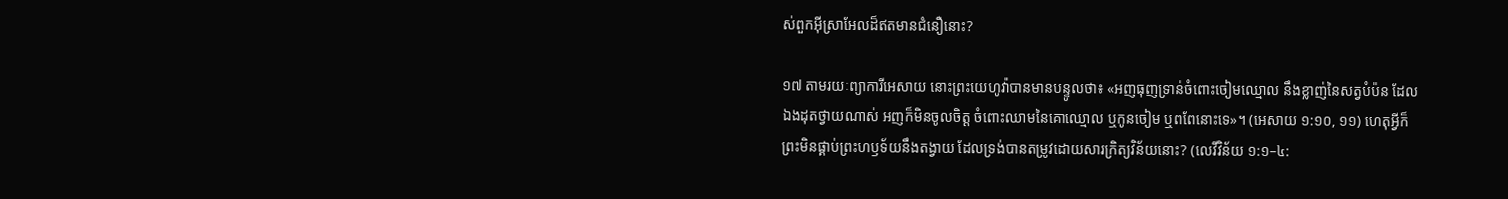ស់ពួកអ៊ីស្រាអែលដ៏ឥតមានជំនឿនោះ?

១៧ តាមរយៈព្យាការីអេសាយ នោះព្រះយេហូវ៉ាបានមានបន្ទូលថា៖ «អញធុញទ្រាន់ចំពោះចៀមឈ្មោល នឹងខ្លាញ់នៃសត្វបំប៉ន ដែលឯងដុតថ្វាយណាស់ អញក៏មិនចូលចិត្ត ចំពោះឈាមនៃគោឈ្មោល ឬកូនចៀម ឬពពែនោះទេ»។ (អេសាយ ១:១០, ១១) ហេតុអ្វីក៏ព្រះមិនផ្គាប់ព្រះហឫទ័យនឹងតង្វាយ ដែលទ្រង់បានតម្រូវដោយសារក្រិត្យវិន័យនោះ? (លេវីវិន័យ ១:១–៤: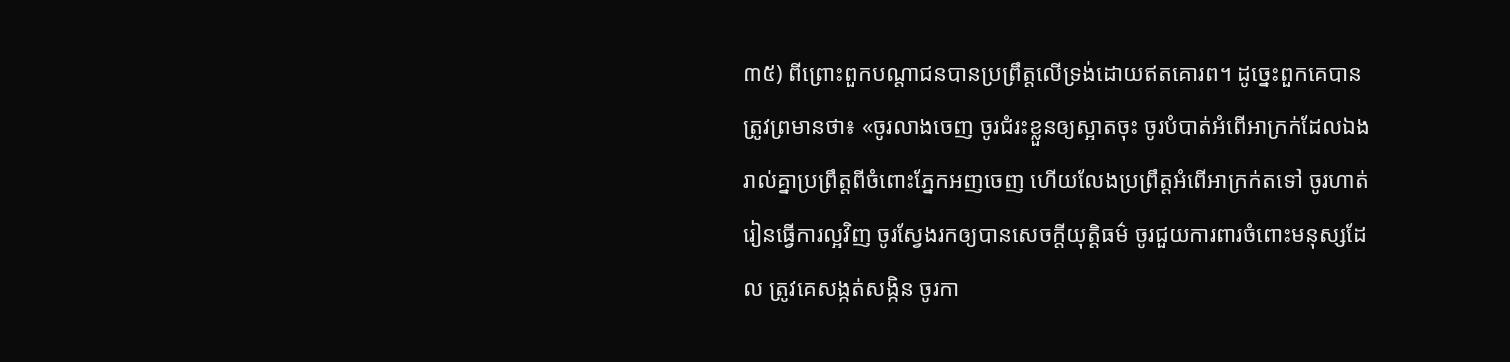៣៥) ពីព្រោះពួកបណ្ដាជនបានប្រព្រឹត្តលើទ្រង់ដោយឥតគោរព។ ដូច្នេះពួកគេបានត្រូវព្រមានថា៖ «ចូរលាងចេញ ចូរជំរះខ្លួនឲ្យស្អាតចុះ ចូរបំបាត់អំពើអាក្រក់ដែលឯងរាល់គ្នាប្រព្រឹត្តពីចំពោះភ្នែកអញចេញ ហើយលែងប្រព្រឹត្តអំពើអាក្រក់តទៅ ចូរហាត់រៀនធ្វើការល្អវិញ ចូរស្វែងរកឲ្យបានសេចក្ដីយុត្ដិធម៌ ចូរជួយការពារចំពោះមនុស្សដែល ត្រូវគេសង្កត់សង្កិន ចូរកា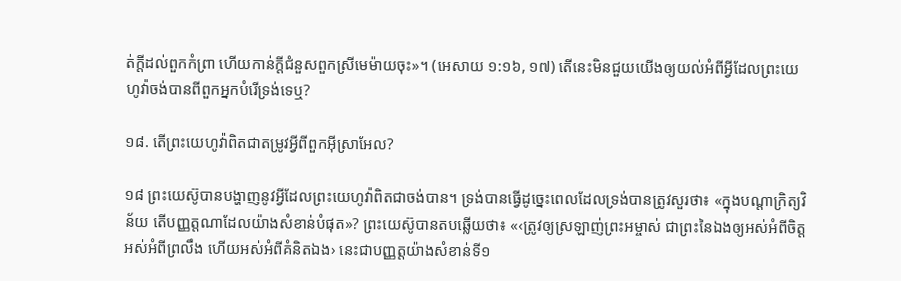ត់ក្ដីដល់ពួកកំព្រា ហើយកាន់ក្ដីជំនួសពួកស្រីមេម៉ាយចុះ»។ (អេសាយ ១:១៦, ១៧) តើនេះមិនជួយយើងឲ្យយល់អំពីអ្វីដែលព្រះយេហូវ៉ាចង់បានពីពួកអ្នកបំរើទ្រង់ទេឬ?

១៨. តើព្រះយេហូវ៉ាពិតជាតម្រូវអ្វីពីពួកអ៊ីស្រាអែល?

១៨ ព្រះយេស៊ូបានបង្ហាញនូវអ្វីដែលព្រះយេហូវ៉ាពិតជាចង់បាន។ ទ្រង់បានធ្វើដូច្នេះពេលដែលទ្រង់បានត្រូវសួរថា៖ «ក្នុងបណ្ដាក្រិត្យវិន័យ តើបញ្ញត្តណាដែលយ៉ាងសំខាន់បំផុត»? ព្រះយេស៊ូបានតបឆ្លើយថា៖ «‹ត្រូវឲ្យស្រឡាញ់ព្រះអម្ចាស់ ជាព្រះនៃឯងឲ្យអស់អំពីចិត្ត អស់អំពីព្រលឹង ហើយអស់អំពីគំនិតឯង› នេះជាបញ្ញត្តយ៉ាងសំខាន់ទី១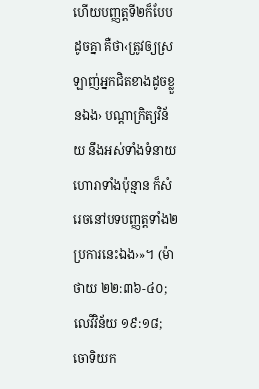ហើយបញ្ញត្តទី២ក៏បែបដូចគ្នា គឺថា‹ត្រូវឲ្យស្រឡាញ់អ្នកជិតខាងដូចខ្លួនឯង› បណ្ដាក្រិត្យវិន័យ នឹងអស់ទាំងទំនាយហោរាទាំងប៉ុន្មាន ក៏សំរេចនៅបទបញ្ញត្តទាំង២ប្រការនេះឯង›»។ (ម៉ាថាយ ២២:៣៦-៤០; លេវីវិន័យ ១៩:១៨; ចោទិយក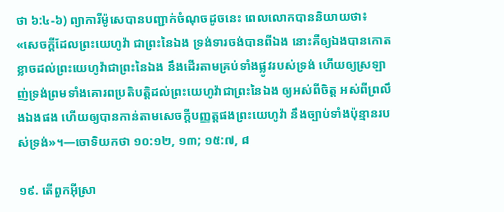ថា ៦:៤-៦) ព្យាការីម៉ូសេបានបញ្ជាក់ចំណុចដូចនេះ ពេលលោកបាននិយាយថា៖ «សេចក្ដីដែលព្រះយេហូវ៉ា ជាព្រះនៃឯង ទ្រង់ទារចង់បានពីឯង នោះគឺឲ្យឯងបានកោតខ្លាចដល់ព្រះយេហូវ៉ាជាព្រះនៃឯង នឹងដើរតាមគ្រប់ទាំងផ្លូវរបស់ទ្រង់ ហើយឲ្យស្រឡាញ់ទ្រង់ព្រមទាំងគោរពប្រតិបត្ដិដល់ព្រះយេហូវ៉ាជាព្រះនៃឯង ឲ្យអស់ពីចិត្ត អស់ពីព្រលឹងឯងផង ហើយឲ្យបានកាន់តាមសេចក្ដីបញ្ញត្តផងព្រះយេហូវ៉ា នឹងច្បាប់ទាំងប៉ុន្មានរបស់ទ្រង់»។—ចោទិយកថា ១០:១២, ១៣; ១៥:៧, ៨

១៩. តើពួកអ៊ីស្រា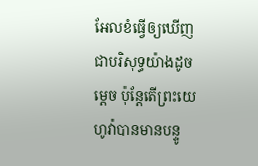អែលខំធ្វើឲ្យឃើញជាបរិសុទ្ធយ៉ាងដូចម្ដេច ប៉ុន្តែតើព្រះយេហូវ៉ាបានមានបន្ទូ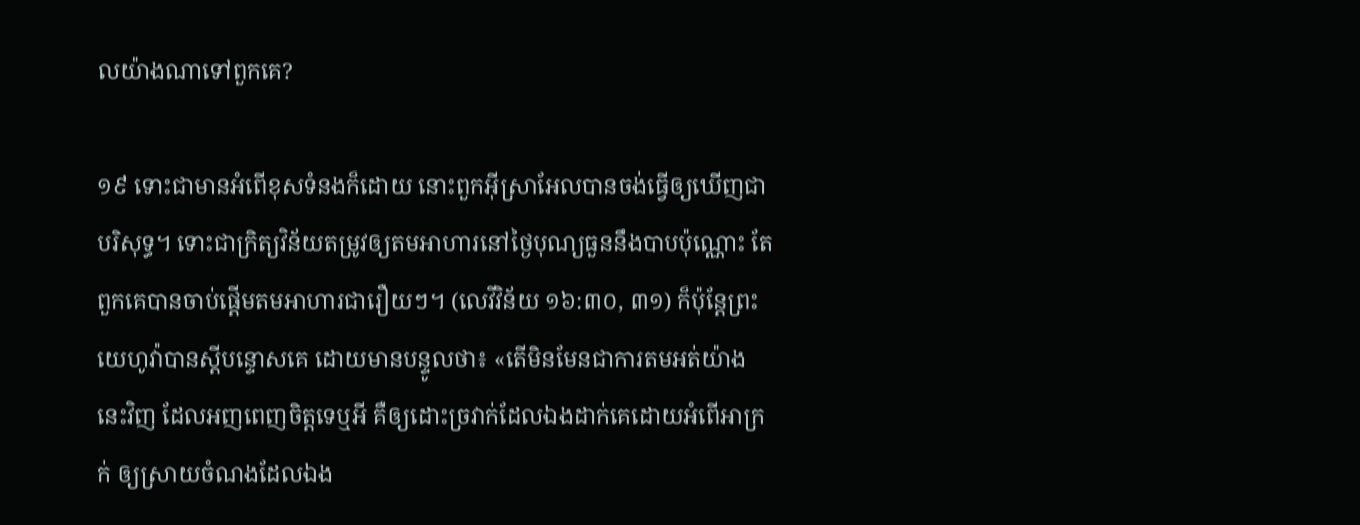លយ៉ាងណាទៅពួកគេ?

១៩ ទោះជាមានអំពើខុសទំនងក៏ដោយ នោះពួកអ៊ីស្រាអែលបានចង់ធ្វើឲ្យឃើញជាបរិសុទ្ធ។ ទោះជាក្រិត្យវិន័យតម្រូវឲ្យតមអាហារនៅថ្ងៃបុណ្យធួននឹងបាបប៉ុណ្ណោះ តែពួកគេបានចាប់ផ្ដើមតមអាហារជារឿយៗ។ (លេវីវិន័យ ១៦:៣០, ៣១) ក៏ប៉ុន្តែព្រះយេហូវ៉ាបានស្តីបន្ទោសគេ ដោយមានបន្ទូលថា៖ «តើមិនមែនជាការតមអត់យ៉ាងនេះវិញ ដែលអញពេញចិត្តទេឬអី គឺឲ្យដោះច្រវាក់ដែលឯងដាក់គេដោយអំពើអាក្រក់ ឲ្យស្រាយចំណងដែលឯង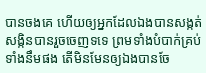បានចងគេ ហើយឲ្យអ្នកដែលឯងបានសង្កត់សង្កិនបានរួចចេញទទេ ព្រមទាំងបំបាក់គ្រប់ទាំងនឹមផង តើមិនមែនឲ្យឯងបានចែ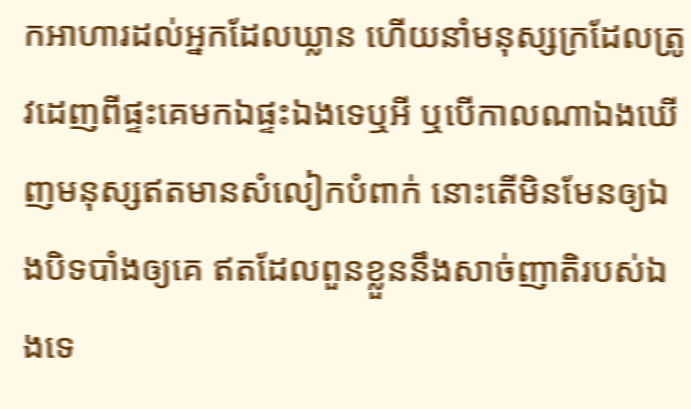កអាហារដល់អ្នកដែលឃ្លាន ហើយនាំមនុស្សក្រដែលត្រូវដេញពីផ្ទះគេមកឯផ្ទះឯងទេឬអី ឬបើកាលណាឯងឃើញមនុស្សឥតមានសំលៀកបំពាក់ នោះតើមិនមែនឲ្យឯងបិទបាំងឲ្យគេ ឥតដែលពួនខ្លួននឹងសាច់ញាតិរបស់ឯងទេ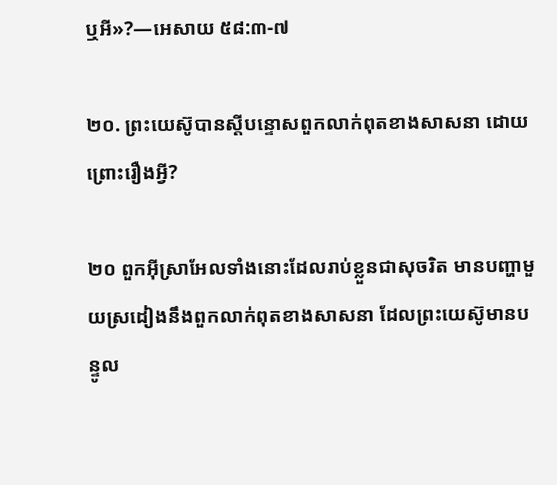ឬអី»?—អេសាយ ៥៨:៣-៧

២០. ព្រះយេស៊ូបានស្តីបន្ទោសពួកលាក់ពុតខាងសាសនា ដោយព្រោះរឿងអ្វី?

២០ ពួកអ៊ីស្រាអែលទាំងនោះដែលរាប់ខ្លួនជាសុចរិត មានបញ្ហាមួយស្រដៀងនឹងពួកលាក់ពុតខាងសាសនា ដែលព្រះយេស៊ូមានបន្ទូល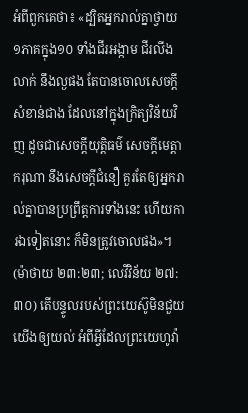អំពីពួកគេថា៖ «ដ្បិតអ្នករាល់គ្នាថ្វាយ១ភាគក្នុង១០ ទាំងជីរអង្កាម ជីរលីងលាក់ នឹងល្ងផង តែបានចោលសេចក្ដីសំខាន់ជាង ដែលនៅក្នុងក្រិត្យវិន័យវិញ ដូចជាសេចក្ដីយុត្ដិធម៌ សេចក្ដីមេត្ដាករុណា នឹងសេចក្ដីជំនឿ គួរតែឲ្យអ្នករាល់គ្នាបានប្រព្រឹត្តការទាំងនេះ ហើយការឯទៀតនោះ ក៏មិនត្រូវចោលផង»។ (ម៉ាថាយ ២៣:២៣; លេវីវិន័យ ២៧:៣០) តើបន្ទូលរបស់ព្រះយេស៊ូមិនជួយយើងឲ្យយល់ អំពីអ្វីដែលព្រះយេហូវ៉ា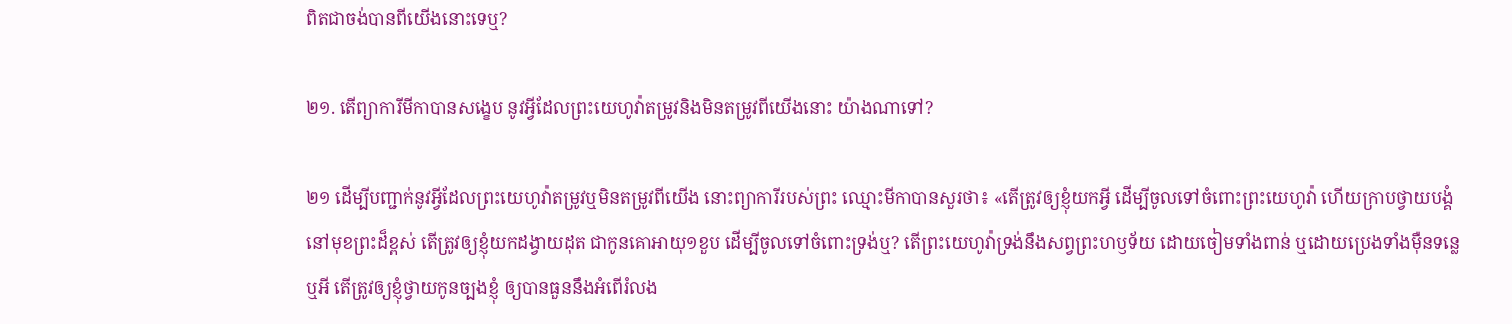ពិតជាចង់បានពីយើងនោះទេឬ?

២១. តើព្យាការីមីកាបានសង្ខេប នូវអ្វីដែលព្រះយេហូវ៉ាតម្រូវនិងមិនតម្រូវពីយើងនោះ យ៉ាងណាទៅ?

២១ ដើម្បីបញ្ជាក់នូវអ្វីដែលព្រះយេហូវ៉ាតម្រូវឬមិនតម្រូវពីយើង នោះព្យាការីរបស់ព្រះ ឈ្មោះមីកាបានសួរថា៖ «តើត្រូវឲ្យខ្ញុំយកអ្វី ដើម្បីចូលទៅចំពោះព្រះយេហូវ៉ា ហើយក្រាបថ្វាយបង្គំនៅមុខព្រះដ៏ខ្ពស់ តើត្រូវឲ្យខ្ញុំយកដង្វាយដុត ជាកូនគោអាយុ១ខួប ដើម្បីចូលទៅចំពោះទ្រង់ឬ? តើព្រះយេហូវ៉ាទ្រង់នឹងសព្វព្រះហឫទ័យ ដោយចៀមទាំងពាន់ ឬដោយប្រេងទាំងម៉ឺនទន្លេឬអី តើត្រូវឲ្យខ្ញុំថ្វាយកូនច្បងខ្ញុំ ឲ្យបានធួននឹងអំពើរំលង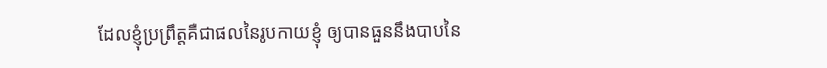ដែលខ្ញុំប្រព្រឹត្តគឺជាផលនៃរូបកាយខ្ញុំ ឲ្យបានធួននឹងបាបនៃ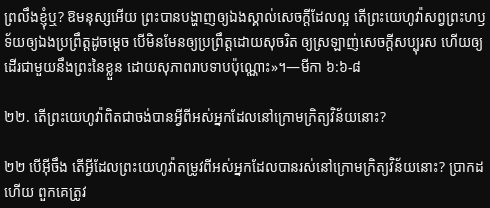ព្រលឹងខ្ញុំឬ? ឱមនុស្សអើយ ព្រះបានបង្ហាញឲ្យឯងស្គាល់សេចក្ដីដែលល្អ តើព្រះយេហូវ៉ាសព្វព្រះហឫទ័យឲ្យឯងប្រព្រឹត្តដូចម្ដេច បើមិនមែនឲ្យប្រព្រឹត្តដោយសុចរិត ឲ្យស្រឡាញ់សេចក្ដីសប្បុរស ហើយឲ្យដើរជាមួយនឹងព្រះនៃខ្លួន ដោយសុភាពរាបទាបប៉ុណ្ណោះ»។—មីកា ៦:៦-៨

២២. តើព្រះយេហូវ៉ាពិតជាចង់បានអ្វីពីអស់អ្នកដែលនៅក្រោមក្រិត្យវិន័យនោះ?

២២ បើអ៊ីចឹង តើអ្វីដែលព្រះយេហូវ៉ាតម្រូវពីអស់អ្នកដែលបានរស់នៅក្រោមក្រិត្យវិន័យនោះ? ប្រាកដហើយ ពួកគេត្រូវ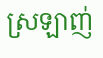ស្រឡាញ់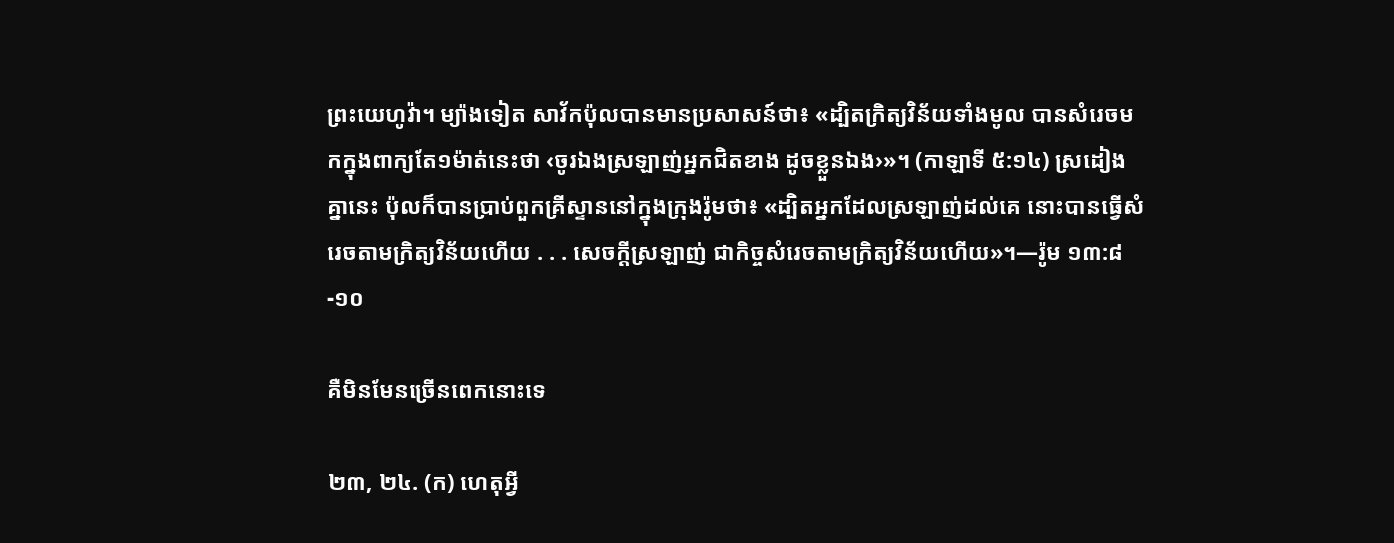ព្រះយេហូវ៉ា។ ម្យ៉ាងទៀត សាវ័កប៉ុលបានមានប្រសាសន៍ថា៖ «ដ្បិតក្រិត្យវិន័យទាំងមូល បានសំរេចមកក្នុងពាក្យតែ១ម៉ាត់នេះថា ‹ចូរឯងស្រឡាញ់អ្នកជិតខាង ដូចខ្លួនឯង›»។ (កាឡាទី ៥:១៤) ស្រដៀងគ្នានេះ ប៉ុលក៏បានប្រាប់ពួកគ្រីស្ទាននៅក្នុងក្រុងរ៉ូមថា៖ «ដ្បិតអ្នកដែលស្រឡាញ់ដល់គេ នោះបានធ្វើសំរេចតាមក្រិត្យវិន័យហើយ . . . សេចក្ដីស្រឡាញ់ ជាកិច្ចសំរេចតាមក្រិត្យវិន័យហើយ»។—រ៉ូម ១៣:៨-១០

គឺមិនមែនច្រើនពេកនោះទេ

២៣, ២៤. (ក) ហេតុអ្វី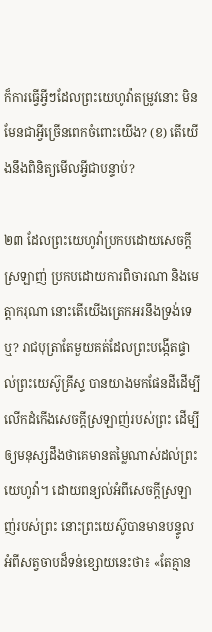ក៏ការធ្វើអ្វីៗដែលព្រះយេហូវ៉ាតម្រូវនោះ មិនមែនជាអ្វីច្រើនពេកចំពោះយើង? (ខ) តើយើងនឹងពិនិត្យមើលអ្វីជាបន្ទាប់?

២៣ ដែលព្រះយេហូវ៉ាប្រកបដោយសេចក្ដីស្រឡាញ់ ប្រកបដោយការពិចារណា និងមេត្ដាករុណា នោះតើយើងត្រេកអរនឹងទ្រង់ទេឬ? រាជបុត្រាតែមួយគត់ដែលព្រះបង្កើតផ្ទាល់ព្រះយេស៊ូគ្រីស្ទ បានយាងមកផែនដីដើម្បីលើកដំកើងសេចក្ដីស្រឡាញ់របស់ព្រះ ដើម្បីឲ្យមនុស្សដឹងថាគេមានតម្លៃណាស់ដល់ព្រះយេហូវ៉ា។ ដោយពន្យល់អំពីសេចក្ដីស្រឡាញ់របស់ព្រះ នោះព្រះយេស៊ូបានមានបន្ទូលអំពីសត្វចាបដ៏ទន់ខ្សោយនេះថា៖ «តែគ្មាន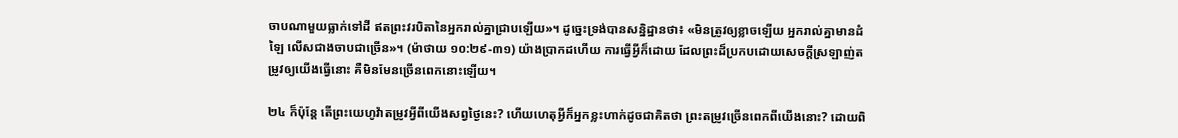ចាបណាមួយធ្លាក់ទៅដី ឥតព្រះវរបិតានៃអ្នករាល់គ្នាជ្រាបឡើយ»។ ដូច្នេះទ្រង់បានសន្និដ្ឋានថា៖ «មិនត្រូវឲ្យខ្លាចឡើយ អ្នករាល់គ្នាមានដំឡៃ លើសជាងចាបជាច្រើន»។ (ម៉ាថាយ ១០:២៩-៣១) យ៉ាងប្រាកដហើយ ការធ្វើអ្វីក៏ដោយ ដែលព្រះដ៏ប្រកបដោយសេចក្ដីស្រឡាញ់តម្រូវឲ្យយើងធ្វើនោះ គឺមិនមែនច្រើនពេកនោះឡើយ។

២៤ ក៏ប៉ុន្តែ តើព្រះយេហូវ៉ាតម្រូវអ្វីពីយើងសព្វថ្ងៃនេះ? ហើយហេតុអ្វីក៏អ្នកខ្លះហាក់ដូចជាគិតថា ព្រះតម្រូវច្រើនពេកពីយើងនោះ? ដោយពិ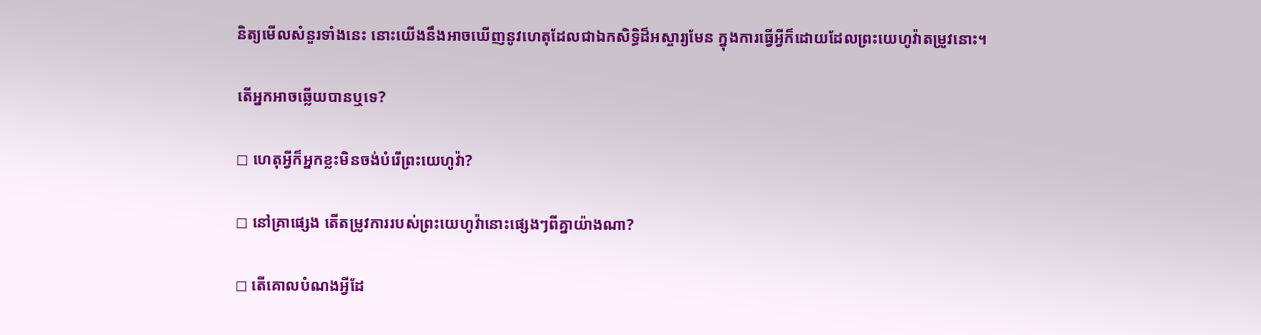និត្យមើលសំនួរទាំងនេះ នោះយើងនឹងអាចឃើញនូវហេតុដែលជាឯកសិទ្ធិដ៏អស្ចារ្យមែន ក្នុងការធ្វើអ្វីក៏ដោយដែលព្រះយេហូវ៉ាតម្រូវនោះ។

តើអ្នកអាចឆ្លើយបានឬទេ?

◻ ហេតុអ្វីក៏អ្នកខ្លះមិនចង់បំរើព្រះយេហូវ៉ា?

◻ នៅគ្រាផ្សេង តើតម្រូវការរបស់ព្រះយេហូវ៉ានោះផ្សេងៗពីគ្នាយ៉ាងណា?

◻ តើគោលបំណងអ្វីដែ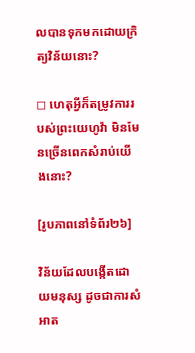លបានទុកមកដោយក្រិត្យវិន័យនោះ?

◻ ហេតុអ្វីក៏តម្រូវការរបស់ព្រះយេហូវ៉ា មិនមែនច្រើនពេកសំរាប់យើងនោះ?

[រូបភាពនៅទំព័រ២៦]

វិន័យដែលបង្កើតដោយមនុស្ស ដូចជាការសំអាត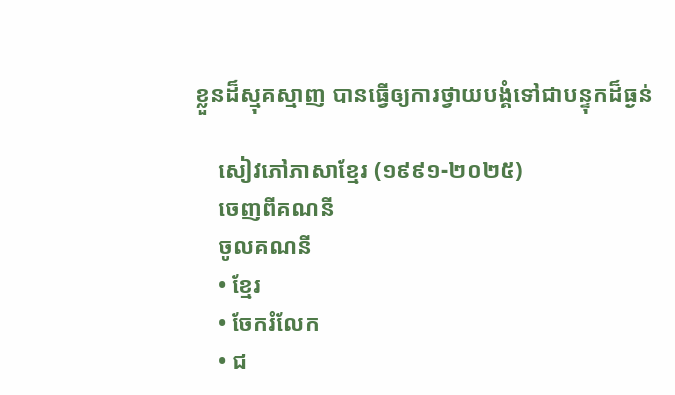ខ្លួនដ៏ស្មុគស្មាញ បានធ្វើឲ្យការថ្វាយបង្គំទៅជាបន្ទុកដ៏ធ្ងន់

    សៀវភៅភាសាខ្មែរ (១៩៩១-២០២៥)
    ចេញពីគណនី
    ចូលគណនី
    • ខ្មែរ
    • ចែករំលែក
    • ជ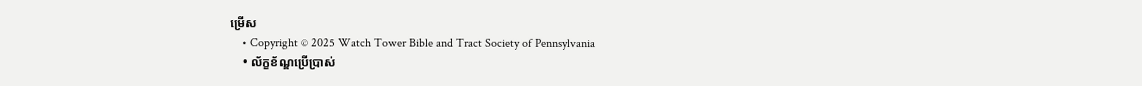ម្រើស
    • Copyright © 2025 Watch Tower Bible and Tract Society of Pennsylvania
    • ល័ក្ខខ័ណ្ឌប្រើប្រាស់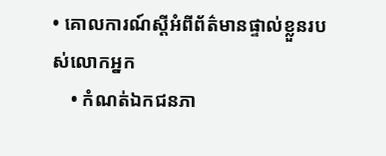• គោលការណ៍ស្ដីអំពីព័ត៌មានផ្ទាល់ខ្លួនរបស់លោកអ្នក
    • កំណត់ឯកជនភា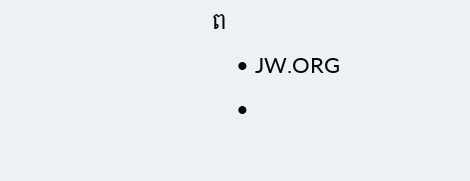ព
    • JW.ORG
    •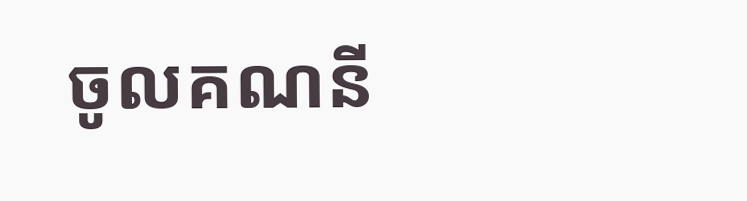ចូលគណនី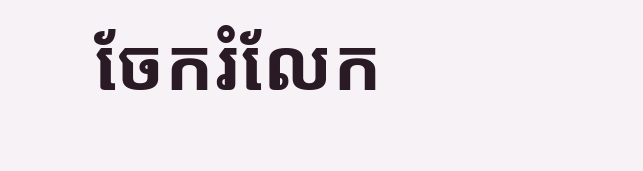ចែករំលែក